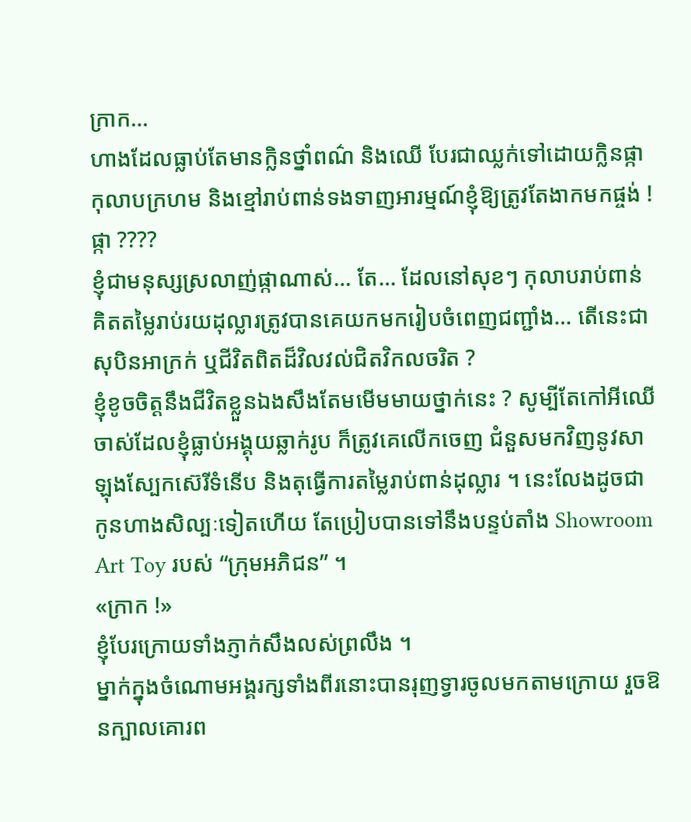ក្រាក…
ហាងដែលធ្លាប់តែមានក្លិនថ្នាំពណ៌ និងឈើ បែរជាឈ្លក់ទៅដោយក្លិនផ្កាកុលាបក្រហម និងខ្មៅរាប់ពាន់ទងទាញអារម្មណ៍ខ្ញុំឱ្យត្រូវតែងាកមកផ្ចង់ !
ផ្កា ????
ខ្ញុំជាមនុស្សស្រលាញ់ផ្កាណាស់… តែ… ដែលនៅសុខៗ កុលាបរាប់ពាន់ គិតតម្លៃរាប់រយដុល្លារត្រូវបានគេយកមករៀបចំពេញជញ្ជាំង… តើនេះជាសុបិនអាក្រក់ ឬជីវិតពិតដ៏វិលវល់ជិតវិកលចរិត ?
ខ្ញុំខូចចិត្តនឹងជីវិតខ្លួនឯងសឹងតែមមើមមាយថ្នាក់នេះ ? សូម្បីតែកៅអីឈើចាស់ដែលខ្ញុំធ្លាប់អង្គុយឆ្លាក់រូប ក៏ត្រូវគេលើកចេញ ជំនួសមកវិញនូវសាឡុងស្បែកស៊េរីទំនើប និងតុធ្វើការតម្លៃរាប់ពាន់ដុល្លារ ។ នេះលែងដូចជាកូនហាងសិល្បៈទៀតហើយ តែប្រៀបបានទៅនឹងបន្ទប់តាំង Showroom Art Toy របស់ “ក្រុមអភិជន” ។
«ក្រាក !»
ខ្ញុំបែរក្រោយទាំងភ្ញាក់សឹងលស់ព្រលឹង ។
ម្នាក់ក្នុងចំណោមអង្គរក្សទាំងពីរនោះបានរុញទ្វារចូលមកតាមក្រោយ រួចឱនក្បាលគោរព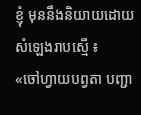ខ្ញុំ មុននឹងនិយាយដោយសំឡេងរាបស្មើ ៖
«ចៅហ្វាយបព្វតា បញ្ជា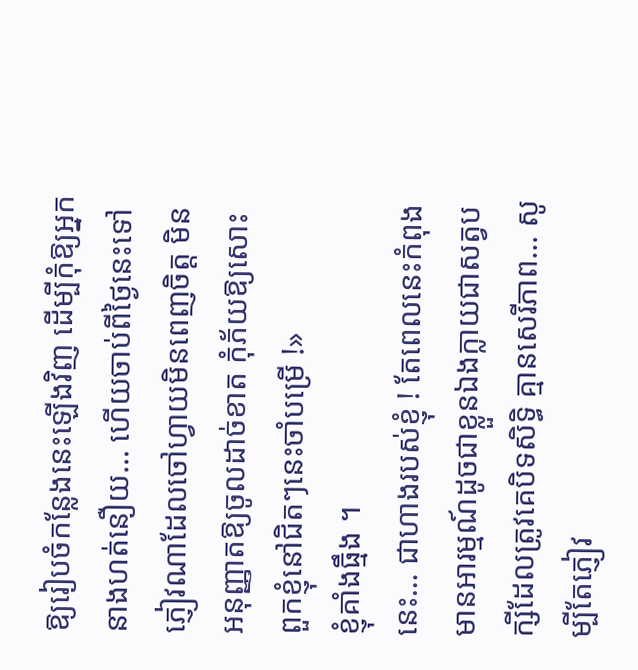ឱ្យរៀបចំកន្លែងនេះឡើងវិញ ដើម្បីកុំឱ្យអ្នកនាងហត់នឿយ… ហើយចាប់ពីថ្ងៃនេះទៅ ភ្ញៀវណាដែលចៅហ្វាយមិនពេញចិត្ត មិនអនុញ្ញាតឱ្យចូលដាច់ខាត កុំភ័យឱ្យសោះ ពួកខ្ញុំនៅជិតៗនេះចាំបម្រើ !»
ខ្ញុំគាំងធ្មឹង ។
នេះ… ជាហាងរបស់ខ្ញុំ ! តែពេលនេះកំពុងមានអារម្មណ៍ដូចជាខ្លួនឯងក្លាយជាសត្វបក្សីដែលត្រូវគេបិទសិទ្ធិ គ្មានសេរីភាព… សូម្បីតែភ្ញៀវ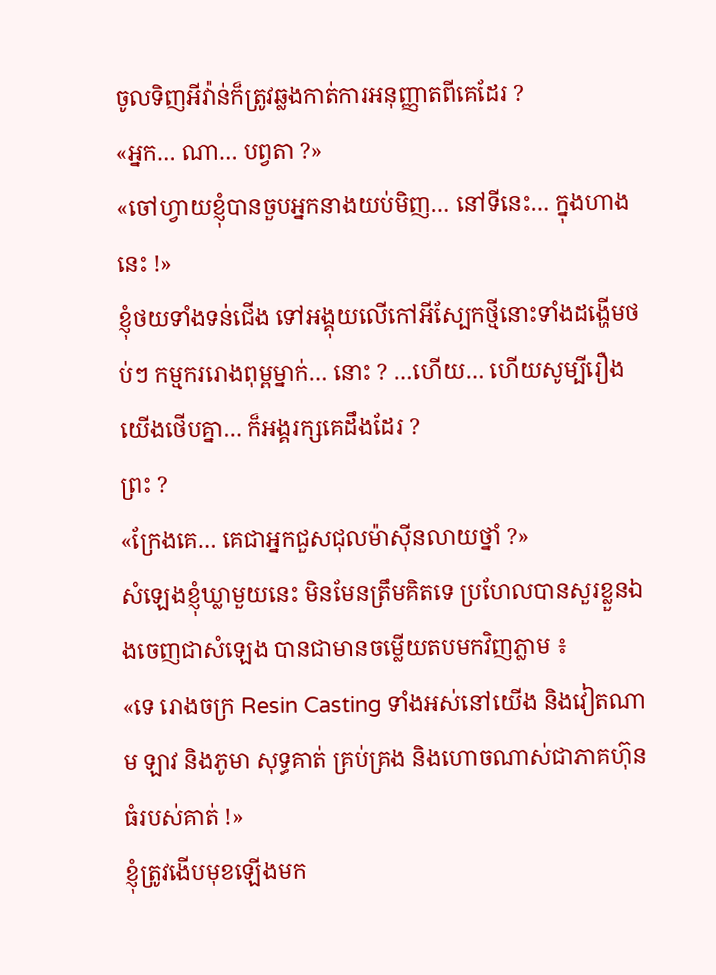ចូលទិញអីវ៉ាន់ក៏ត្រូវឆ្លងកាត់ការអនុញ្ញាតពីគេដែរ ?
«អ្នក… ណា… បព្វតា ?»
«ចៅហ្វាយខ្ញុំបានចួបអ្នកនាងយប់មិញ… នៅទីនេះ… ក្នុងហាងនេះ !»
ខ្ញុំថយទាំងទន់ជើង ទៅអង្គុយលើកៅអីស្បែកថ្មីនោះទាំងដង្ហើមថប់ៗ កម្មកររោងពុម្ពម្នាក់… នោះ ? …ហើយ… ហើយសូម្បីរឿងយើងថើបគ្នា… ក៏អង្គរក្សគេដឹងដែរ ?
ព្រះ ?
«ក្រែងគេ… គេជាអ្នកជួសជុលម៉ាស៊ីនលាយថ្នាំ ?»
សំឡេងខ្ញុំឃ្លាមួយនេះ មិនមែនត្រឹមគិតទេ ប្រហែលបានសួរខ្លួនឯងចេញជាសំឡេង បានជាមានចម្លើយតបមកវិញភ្លាម ៖
«ទេ រោងចក្រ Resin Casting ទាំងអស់នៅយើង និងវៀតណាម ឡាវ និងភូមា សុទ្ធគាត់ គ្រប់គ្រង និងហោចណាស់ជាភាគហ៊ុនធំរបស់គាត់ !»
ខ្ញុំត្រូវងើបមុខឡើងមក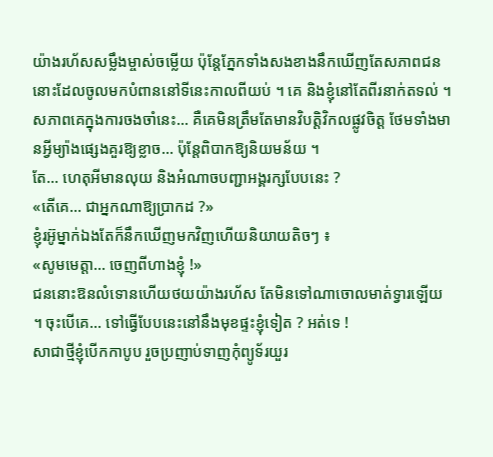យ៉ាងរហ័សសម្លឹងម្ចាស់ចម្លើយ ប៉ុន្តែភ្នែកទាំងសងខាងនឹកឃើញតែសភាពជននោះដែលចូលមកបំពាននៅទីនេះកាលពីយប់ ។ គេ និងខ្ញុំនៅតែពីរនាក់តទល់ ។
សភាពគេក្នុងការចងចាំនេះ… គឺគេមិនត្រឹមតែមានវិបត្តិវិកលផ្លូវចិត្ត ថែមទាំងមានអ្វីម្យ៉ាងផ្សេងគួរឱ្យខ្លាច… ប៉ុន្តែពិបាកឱ្យនិយមន័យ ។
តែ… ហេតុអីមានលុយ និងអំណាចបញ្ជាអង្គរក្សបែបនេះ ?
«តើគេ… ជាអ្នកណាឱ្យប្រាកដ ?»
ខ្ញុំរអ៊ូម្នាក់ឯងតែក៏នឹកឃើញមកវិញហើយនិយាយតិចៗ ៖
«សូមមេត្តា… ចេញពីហាងខ្ញុំ !»
ជននោះឱនលំទោនហើយថយយ៉ាងរហ័ស តែមិនទៅណាចោលមាត់ទ្វារឡើយ ។ ចុះបើគេ… ទៅធ្វើបែបនេះនៅនឹងមុខផ្ទះខ្ញុំទៀត ? អត់ទេ !
សាជាថ្មីខ្ញុំបើកកាបូប រួចប្រញាប់ទាញកុំព្យូទ័រយួរ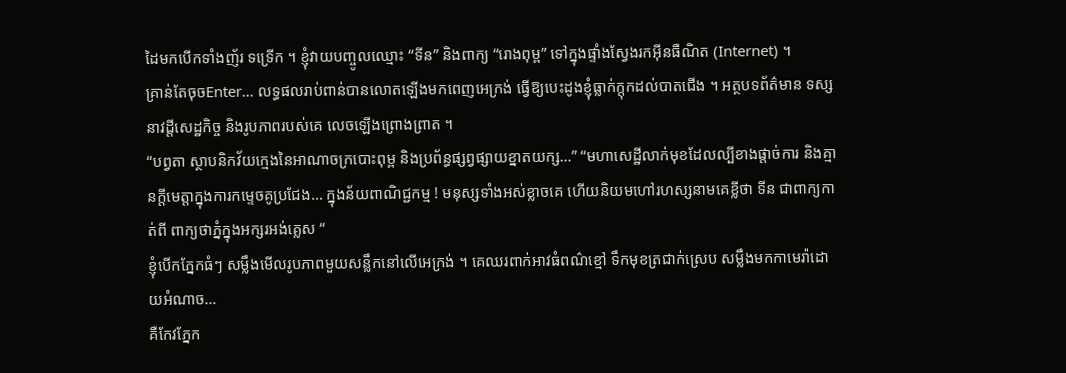ដៃមកបើកទាំងញ័រ ទទ្រើក ។ ខ្ញុំវាយបញ្ចូលឈ្មោះ “ទីន” និងពាក្យ “រោងពុម្ព” ទៅក្នុងផ្ទាំងស្វែងរកអ៊ីនធឺណិត (Internet) ។
គ្រាន់តែចុចEnter… លទ្ធផលរាប់ពាន់បានលោតឡើងមកពេញអេក្រង់ ធ្វើឱ្យបេះដូងខ្ញុំធ្លាក់ក្ដុកដល់បាតជើង ។ អត្ថបទព័ត៌មាន ទស្សនាវដី្តសេដ្ឋកិច្ច និងរូបភាពរបស់គេ លេចឡើងព្រោងព្រាត ។
“បព្វតា ស្ថាបនិកវ័យក្មេងនៃអាណាចក្របោះពុម្ព និងប្រព័ន្ធផ្សព្វផ្សាយខ្នាតយក្ស…” “មហាសេដ្ឋីលាក់មុខដែលល្បីខាងផ្តាច់ការ និងគ្មានក្តីមេត្តាក្នុងការកម្ទេចគូប្រជែង… ក្នុងន័យពាណិជ្ជកម្ម ! មនុស្សទាំងអស់ខ្លាចគេ ហើយនិយមហៅរហស្សនាមគេខ្លីថា ទីន ជាពាក្យកាត់ពី ពាក្យថាភ្នំក្នុងអក្សរអង់គ្លេស “
ខ្ញុំបើកភ្នែកធំៗ សម្លឹងមើលរូបភាពមួយសន្លឹកនៅលើអេក្រង់ ។ គេឈរពាក់អាវធំពណ៌ខ្មៅ ទឹកមុខត្រជាក់ស្រេប សម្លឹងមកកាមេរ៉ាដោយអំណាច…
គឺកែវភ្នែក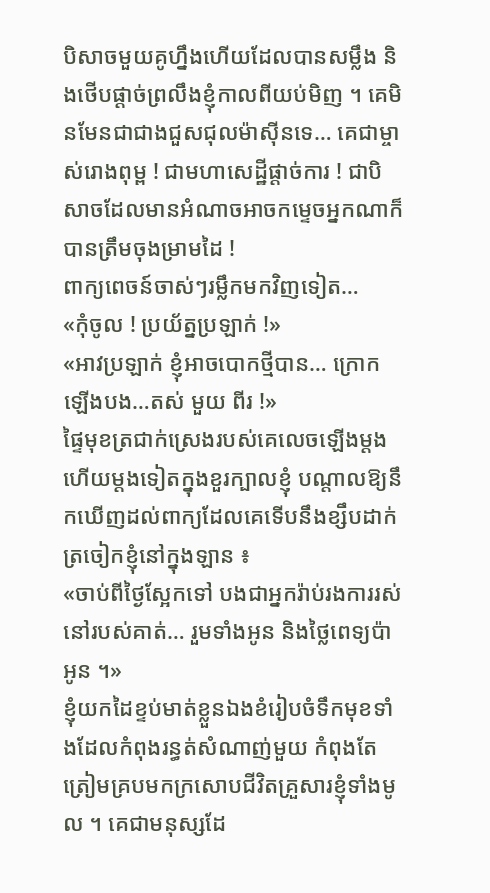បិសាចមួយគូហ្នឹងហើយដែលបានសម្លឹង និងថើបផ្តាច់ព្រលឹងខ្ញុំកាលពីយប់មិញ ។ គេមិនមែនជាជាងជួសជុលម៉ាស៊ីនទេ… គេជាម្ចាស់រោងពុម្ព ! ជាមហាសេដ្ឋីផ្តាច់ការ ! ជាបិសាចដែលមានអំណាចអាចកម្ទេចអ្នកណាក៏បានត្រឹមចុងម្រាមដៃ !
ពាក្យពេចន៍ចាស់ៗរម្លឹកមកវិញទៀត…
«កុំចូល ! ប្រយ័ត្នប្រឡាក់ !»
«អាវប្រឡាក់ ខ្ញុំអាចបោកថ្មីបាន… ក្រោកឡើងបង…តស់ មួយ ពីរ !»
ផ្ទៃមុខត្រជាក់ស្រេងរបស់គេលេចឡើងម្តងហើយម្តងទៀតក្នុងខួរក្បាលខ្ញុំ បណ្តាលឱ្យនឹកឃើញដល់ពាក្យដែលគេទើបនឹងខ្សឹបដាក់ត្រចៀកខ្ញុំនៅក្នុងឡាន ៖
«ចាប់ពីថ្ងៃស្អែកទៅ បងជាអ្នករ៉ាប់រងការរស់នៅរបស់គាត់… រួមទាំងអូន និងថ្លៃពេទ្យប៉ាអូន ។»
ខ្ញុំយកដៃខ្ទប់មាត់ខ្លួនឯងខំរៀបចំទឹកមុខទាំងដែលកំពុងរន្ធត់សំណាញ់មួយ កំពុងតែត្រៀមគ្របមកក្រសោបជីវិតគ្រួសារខ្ញុំទាំងមូល ។ គេជាមនុស្សដែ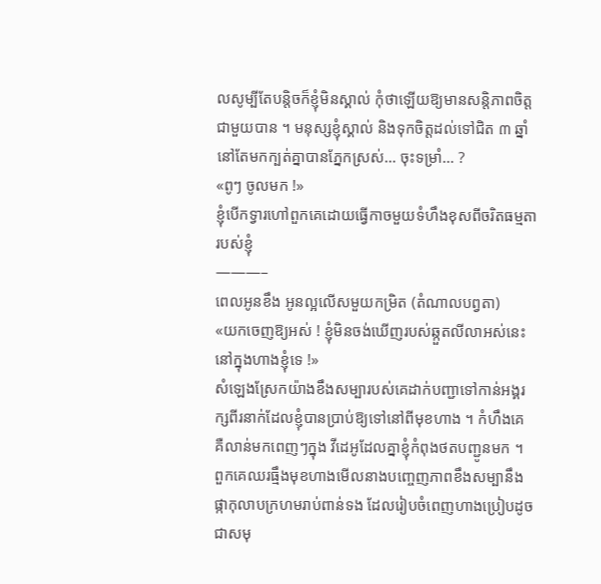លសូម្បីតែបន្តិចក៏ខ្ញុំមិនស្គាល់ កុំថាឡើយឱ្យមានសន្តិភាពចិត្តជាមួយបាន ។ មនុស្សខ្ញុំស្គាល់ និងទុកចិត្តដល់ទៅជិត ៣ ឆ្នាំ នៅតែមកក្បត់គ្នាបានភ្នែកស្រស់… ចុះទម្រាំ… ?
«ពូៗ ចូលមក !»
ខ្ញុំបើកទ្វារហៅពួកគេដោយធ្វើកាចមួយទំហឹងខុសពីចរិតធម្មតារបស់ខ្ញុំ
———–
ពេលអូនខឹង អូនល្អលើសមួយកម្រិត (តំណាលបព្វតា)
«យកចេញឱ្យអស់ ! ខ្ញុំមិនចង់ឃើញរបស់ឆ្កួតលីលាអស់នេះនៅក្នុងហាងខ្ញុំទេ !»
សំឡេងស្រែកយ៉ាងខឹងសម្បារបស់គេដាក់បញ្ជាទៅកាន់អង្គរក្សពីរនាក់ដែលខ្ញុំបានប្រាប់ឱ្យទៅនៅពីមុខហាង ។ កំហឹងគេ គឺលាន់មកពេញៗក្នុង វីដេអូដែលគ្នាខ្ញុំកំពុងថតបញ្ជូនមក ។
ពួកគេឈរធ្មឹងមុខហាងមើលនាងបញ្ចេញភាពខឹងសម្បានឹងផ្កាកុលាបក្រហមរាប់ពាន់ទង ដែលរៀបចំពេញហាងប្រៀបដូចជាសមុ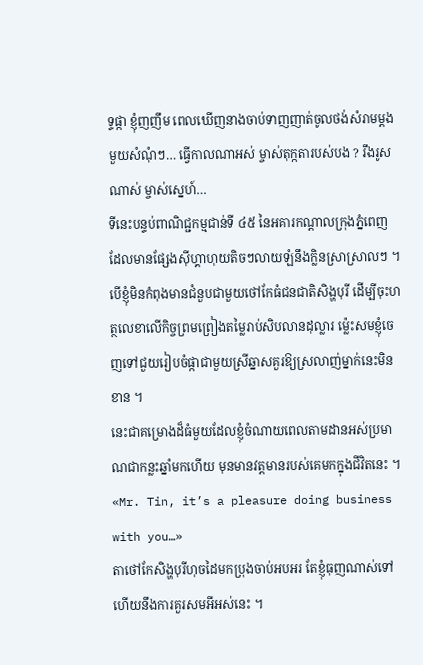ទ្ទផ្កា ខ្ញុំញញឹម ពេលឃើញនាងចាប់ទាញញាត់ចូលថង់សំរាមម្តងមួយសំណុំៗ… ធ្វើកាលណាអស់ ម្ចាស់តុក្កតារបស់បង ? រឹងរូសណាស់ ម្ចាស់ស្នេហ៍…
ទីនេះបន្ទប់ពាណិជ្ជកម្មជាន់ទី ៤៥ នៃអគារកណ្តាលក្រុងភ្នំពេញ ដែលមានផ្សែងស៊ីហ្គាហុយតិចៗលាយឡំនឹងក្លិនស្រាស្រាលៗ ។
បើខ្ញុំមិនកំពុងមានជំនួបជាមួយថៅកែធំជនជាតិសិង្ហបុរី ដើម្បីចុះហត្ថលេខាលើកិច្ចព្រមព្រៀងតម្លៃរាប់សិបលានដុល្លារ ម៉្លេះសមខ្ញុំចេញទៅជួយរៀបចំផ្កាជាមួយស្រីឆ្នាសគួរឱ្យស្រលាញ់ម្នាក់នេះមិនខាន ។
នេះជាគម្រោងដ៏ធំមួយដែលខ្ញុំចំណាយពេលតាមដានអស់ប្រមាណជាកន្លះឆ្នាំមកហើយ មុនមានវត្តមានរបស់គេមកក្នុងជីវិតនេះ ។
«Mr. Tin, it’s a pleasure doing business with you…»
តាថៅកែសិង្ហបុរីហុចដៃមកប្រុងចាប់អបអរ តែខ្ញុំធុញណាស់ទៅហើយនឹងការគួរសមអីអស់នេះ ។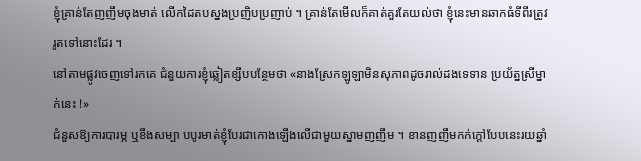ខ្ញុំគ្រាន់តែញញឹមចុងមាត់ លើកដៃតបស្នងប្រញិបប្រញាប់ ។ គ្រាន់តែមើលក៏គាត់គួរតែយល់ថា ខ្ញុំនេះមានឆាកធំទីពីរត្រូវរូតទៅនោះដែរ ។
នៅតាមផ្លូវចេញទៅរកគេ ជំនួយការខ្ញុំឆ្លៀតខ្សឹបបន្ថែមថា «នាងស្រែកឡូឡាមិនសុភាពដូចរាល់ដងទេទាន ប្រយ័ត្នស្រីម្នាក់នេះ !»
ជំនួសឱ្យការបារម្ភ ឬខឹងសម្បា បបូរមាត់ខ្ញុំបែរជាកោងឡើងលើជាមួយស្នាមញញឹម ។ ខានញញឹមកក់ក្តៅបែបនេះរយឆ្នាំ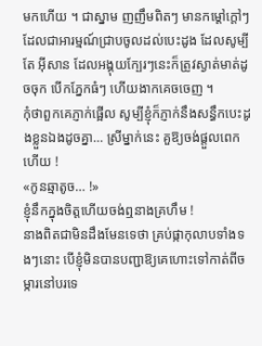មកហើយ ។ ជាស្នាម ញញឹមពិតៗ មានកម្ដៅក្តៅៗ ដែលជាអារម្មណ៍ជ្រាបចូលដល់បេះដូង ដែលសូម្បីតែ អ៊ីសាន ដែលអង្គុយក្បែរៗនេះក៏ត្រូវស្ងាត់មាត់ដូចចុក បើកភ្នែកធំៗ ហើយងាកគេចចេញ ។
កុំថាពួកគេភ្ញាក់ផ្អើល សូម្បីខ្ញុំក៏ភ្ញាក់នឹងសន្ធឹកបេះដូងខ្លួនឯងដូចគ្នា… ស្រីម្នាក់នេះ គួឱ្យចង់ផ្តួលពេកហើយ !
«កូនឆ្មាតូច… !»
ខ្ញុំនឹកក្នុងចិត្តហើយចង់ឮនាងគ្រហឹម !
នាងពិតជាមិនដឹងមែនទេថា គ្រប់ផ្កាកុលាបទាំងទងៗនោះ បើខ្ញុំមិនបានបញ្ជាឱ្យគេហោះទៅកាត់ពីចម្ការនៅបរទេ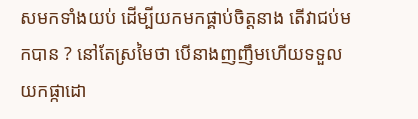សមកទាំងយប់ ដើម្បីយកមកផ្គាប់ចិត្តនាង តើវាជប់មកបាន ? នៅតែស្រមៃថា បើនាងញញឹមហើយទទួលយកផ្កាដោ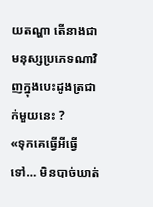យតណ្ហា តើនាងជាមនុស្សប្រភេទណាវិញក្នុងបេះដូងត្រជាក់មួយនេះ ?
«ទុកគេធ្វើអីធ្វើទៅ… មិនបាច់ឃាត់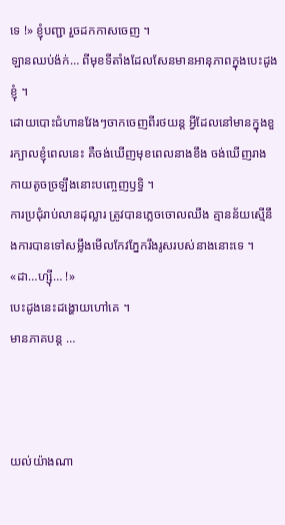ទេ !» ខ្ញុំបញ្ជា រួចដកកាសចេញ ។
ឡានឈប់ង៉ក់… ពីមុខទីតាំងដែលសែនមានអានុភាពក្នុងបេះដូងខ្ញុំ ។
ដោយបោះជំហានវែងៗចាកចេញពីរថយន្ត អ្វីដែលនៅមានក្នុងខួរក្បាលខ្ញុំពេលនេះ គឺចង់ឃើញមុខពេលនាងខឹង ចង់ឃើញរាងកាយតូចច្រឡឹងនោះបញ្ចេញឫទ្ធិ ។
ការប្រជុំរាប់លានដុល្លារ ត្រូវបានភ្លេចចោលឈឹង គ្មានន័យស្មើនឹងការបានទៅសម្លឹងមើលកែវភ្នែករឹងរូសរបស់នាងនោះទេ ។
«ដា…ហ្សុី… !»
បេះដូងនេះដង្ហោយហៅគេ ។
មានភាគបន្ត …



យល់យ៉ាងណា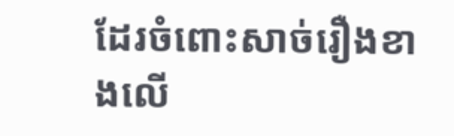ដែរចំពោះសាច់រឿងខាងលើ